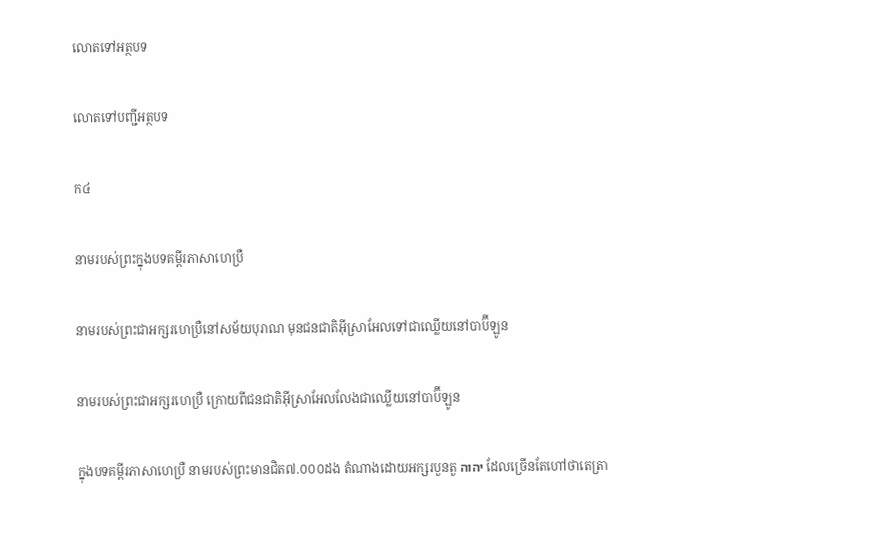លោតទៅអត្ថបទ

លោតទៅបញ្ជីអត្ថបទ

ក៤

នាមរបស់ព្រះក្នុងបទគម្ពីរភាសាហេប្រឺ

នាមរបស់ព្រះជាអក្សរហេប្រឺនៅសម័យបុរាណ មុនជនជាតិអ៊ីស្រាអែលទៅជាឈ្លើយនៅបាប៊ីឡូន

នាមរបស់ព្រះជាអក្សរហេប្រឺ ក្រោយពីជនជាតិអ៊ីស្រាអែលលែងជាឈ្លើយនៅបាប៊ីឡូន

ក្នុងបទគម្ពីរភាសាហេប្រឺ នាមរបស់ព្រះមានជិត៧.០០០ដង តំណាងដោយអក្សរបួនតួ יהוה ដែលច្រើនតែហៅថាតេត្រា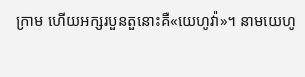ក្រាម ហើយអក្សរបួនតួនោះគឺ«យេហូវ៉ា»។ នាមយេហូ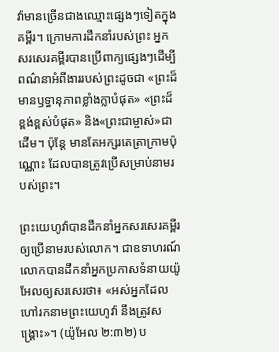វ៉ាមានច្រើនជាងឈ្មោះផ្សេងៗទៀតក្នុងគម្ពីរ។ ក្រោមការដឹកនាំរបស់ព្រះ អ្នកសរសេរគម្ពីរបានប្រើពាក្យផ្សេងៗដើម្បីពណ៌នាអំពីងាររបស់ព្រះដូចជា «ព្រះដ៏មានឫទ្ធានុភាពខ្លាំងក្លាបំផុត» «ព្រះដ៏ខ្ពង់ខ្ពស់បំផុត» និង«ព្រះជាម្ចាស់»ជាដើម។ ប៉ុន្តែ មានតែអក្សរតេត្រាក្រាមប៉ុណ្ណោះ ដែលបានត្រូវប្រើសម្រាប់នាមរបស់ព្រះ។

ព្រះយេហូវ៉ាបានដឹកនាំអ្នកសរសេរគម្ពីរឲ្យប្រើនាមរបស់លោក។ ជាឧទាហរណ៍ លោកបានដឹកនាំអ្នកប្រកាសទំនាយយ៉ូអែលឲ្យសរសេរថា៖ «អស់អ្នកដែលហៅរកនាមព្រះយេហូវ៉ា នឹងត្រូវសង្គ្រោះ»។ (យ៉ូអែល ២:៣២) ប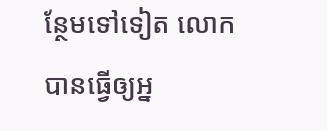ន្ថែមទៅទៀត លោកបានធ្វើឲ្យអ្ន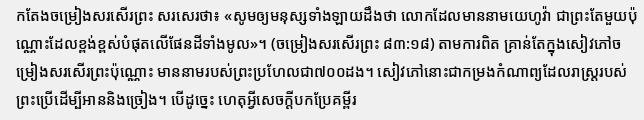កតែងចម្រៀងសរសើរព្រះ សរសេរថា៖ «សូមឲ្យមនុស្សទាំងឡាយដឹងថា លោកដែលមាននាមយេហូវ៉ា ជាព្រះតែមួយប៉ុណ្ណោះដែលខ្ពង់ខ្ពស់បំផុតលើផែនដីទាំងមូល»។ (ចម្រៀងសរសើរព្រះ ៨៣:១៨) តាមការពិត គ្រាន់តែក្នុងសៀវភៅចម្រៀងសរសើរព្រះប៉ុណ្ណោះ មាននាមរបស់ព្រះប្រហែលជា៧០០ដង។ សៀវភៅនោះជាកម្រងកំណាព្យដែលរាស្ត្ររបស់ព្រះប្រើដើម្បីអាននិងច្រៀង។ បើដូច្នេះ ហេតុអ្វីសេចក្ដីបកប្រែគម្ពីរ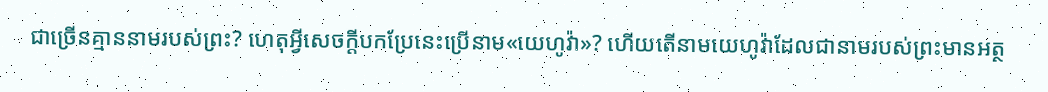ជាច្រើនគ្មាននាមរបស់ព្រះ? ហេតុអ្វីសេចក្ដីបកប្រែនេះប្រើនាម«យេហូវ៉ា»? ហើយតើនាមយេហូវ៉ាដែលជានាមរបស់ព្រះមានអត្ថ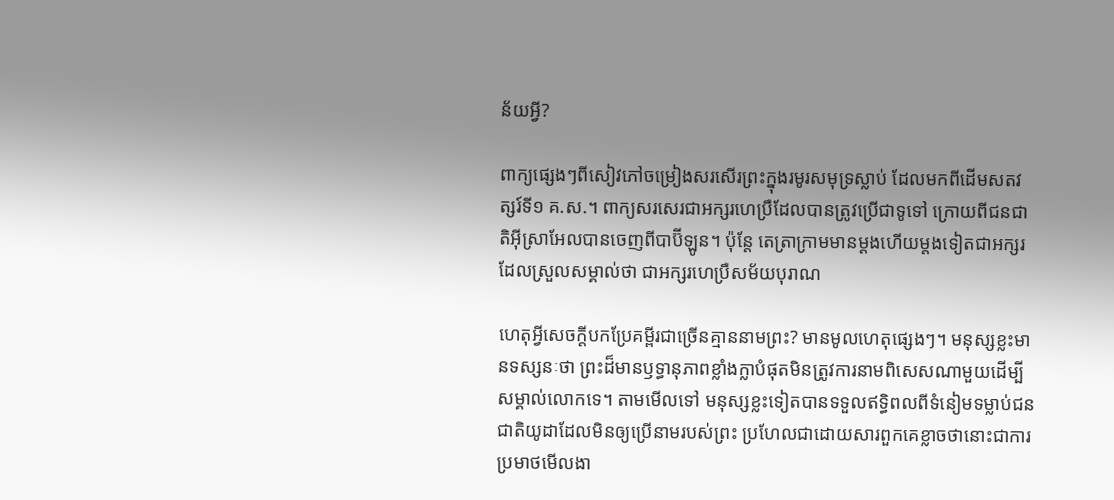ន័យអ្វី?

ពាក្យផ្សេងៗពីសៀវភៅចម្រៀងសរសើរព្រះក្នុងរមូរសមុទ្រស្លាប់ ដែលមកពីដើមសតវត្សរ៍ទី១ គ.ស.។ ពាក្យសរសេរជាអក្សរហេប្រឺដែលបានត្រូវប្រើជាទូទៅ ក្រោយពីជនជាតិអ៊ីស្រាអែលបានចេញពីបាប៊ីឡូន។ ប៉ុន្តែ តេត្រាក្រាមមានម្ដងហើយម្ដងទៀតជាអក្សរដែលស្រួលសម្គាល់ថា ជាអក្សរហេប្រឺសម័យបុរាណ

ហេតុអ្វីសេចក្ដីបកប្រែគម្ពីរជាច្រើនគ្មាននាមព្រះ? មានមូលហេតុផ្សេងៗ។ មនុស្សខ្លះមានទស្សនៈថា ព្រះដ៏មានឫទ្ធានុភាពខ្លាំងក្លាបំផុតមិនត្រូវការនាមពិសេសណាមួយដើម្បីសម្គាល់លោកទេ។ តាមមើលទៅ មនុស្សខ្លះទៀតបានទទួលឥទ្ធិពលពីទំនៀមទម្លាប់ជនជាតិយូដាដែលមិនឲ្យប្រើនាមរបស់ព្រះ ប្រហែលជាដោយសារពួកគេខ្លាចថានោះជាការប្រមាថមើលងា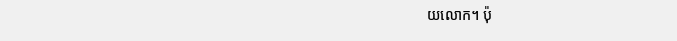យលោក។ ប៉ុ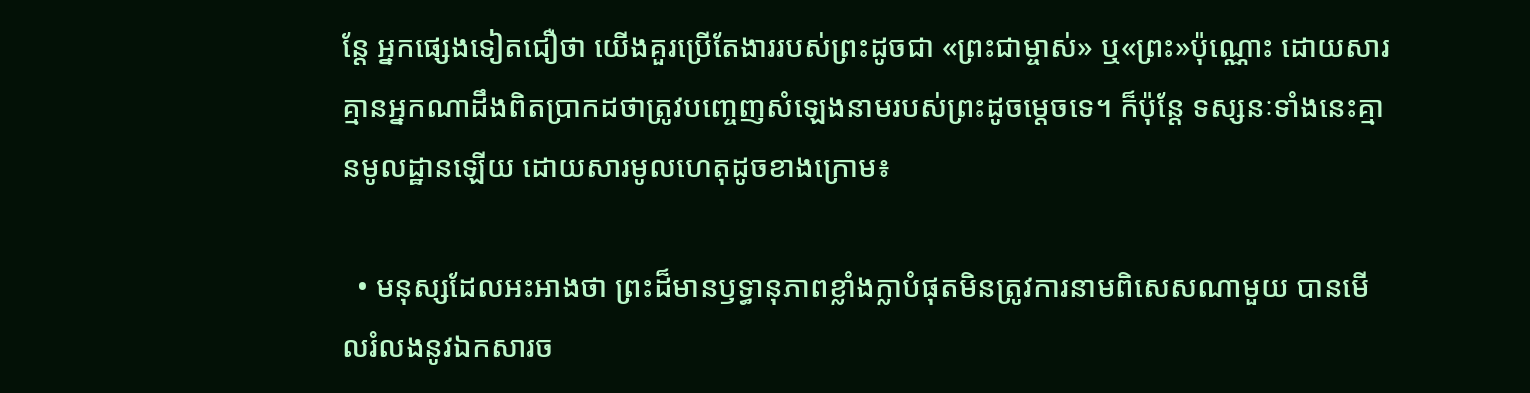ន្តែ អ្នកផ្សេងទៀតជឿថា យើងគួរប្រើតែងាររបស់ព្រះដូចជា «ព្រះជាម្ចាស់» ឬ«ព្រះ»ប៉ុណ្ណោះ ដោយសារគ្មានអ្នកណាដឹងពិតប្រាកដថាត្រូវបញ្ចេញសំឡេងនាមរបស់ព្រះដូចម្ដេចទេ។ ក៏ប៉ុន្តែ ទស្សនៈទាំងនេះគ្មានមូលដ្ឋានឡើយ ដោយសារមូលហេតុដូចខាងក្រោម៖

  • មនុស្សដែលអះអាងថា ព្រះដ៏មានឫទ្ធានុភាពខ្លាំងក្លាបំផុតមិនត្រូវការនាមពិសេសណាមួយ បានមើលរំលងនូវឯកសារច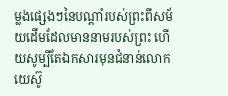ម្លងផ្សេងៗនៃបណ្ដាំរបស់ព្រះពីសម័យដើមដែលមាននាមរបស់ព្រះ ហើយសូម្បីតែឯកសារមុនជំនាន់លោកយេស៊ូ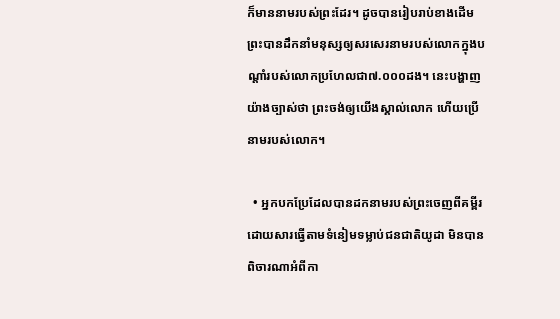ក៏មាននាមរបស់ព្រះដែរ។ ដូចបានរៀបរាប់ខាងដើម ព្រះបានដឹកនាំមនុស្សឲ្យសរសេរនាមរបស់លោកក្នុងបណ្ដាំរបស់លោកប្រហែលជា៧.០០០ដង។ នេះបង្ហាញយ៉ាងច្បាស់ថា ព្រះចង់ឲ្យយើងស្គាល់លោក ហើយប្រើនាមរបស់លោក។

  • អ្នកបកប្រែដែលបានដកនាមរបស់ព្រះចេញពីគម្ពីរដោយសារធ្វើតាមទំនៀមទម្លាប់ជនជាតិយូដា មិនបានពិចារណាអំពីកា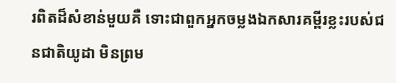រពិតដ៏សំខាន់មួយគឺ ទោះជាពួកអ្នកចម្លងឯកសារគម្ពីរខ្លះរបស់ជនជាតិយូដា មិនព្រម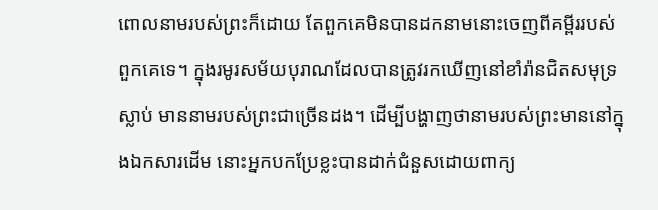ពោលនាមរបស់ព្រះក៏ដោយ តែពួកគេមិនបានដកនាមនោះចេញពីគម្ពីររបស់ពួកគេទេ។ ក្នុងរមូរសម័យបុរាណដែលបានត្រូវរកឃើញនៅខាំរ៉ានជិតសមុទ្រស្លាប់ មាននាមរបស់ព្រះជាច្រើនដង។ ដើម្បីបង្ហាញថានាមរបស់ព្រះមាននៅក្នុងឯកសារដើម នោះអ្នកបកប្រែខ្លះបានដាក់ជំនួសដោយពាក្យ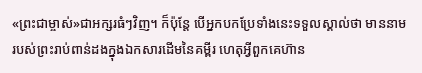«ព្រះជាម្ចាស់»ជាអក្សរធំៗវិញ។ ក៏ប៉ុន្តែ បើអ្នកបកប្រែទាំងនេះទទួលស្គាល់ថា មាននាមរបស់ព្រះរាប់ពាន់ដងក្នុងឯកសារដើមនៃគម្ពីរ ហេតុអ្វីពួកគេហ៊ាន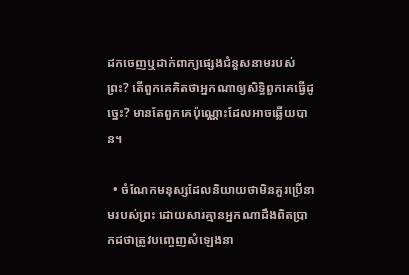ដកចេញឬដាក់ពាក្យផ្សេងជំនួសនាមរបស់ព្រះ? តើពួកគេគិតថាអ្នកណាឲ្យសិទ្ធិពួកគេធ្វើដូច្នេះ? មានតែពួកគេប៉ុណ្ណោះដែលអាចឆ្លើយបាន។

  • ចំណែកមនុស្សដែលនិយាយថាមិនគួរប្រើនាមរបស់ព្រះ ដោយសារគ្មានអ្នកណាដឹងពិតប្រាកដថាត្រូវបញ្ចេញសំឡេងនា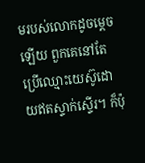មរបស់លោកដូចម្ដេចឡើយ ពួកគេនៅតែប្រើឈ្មោះយេស៊ូដោយឥតស្ទាក់ស្ទើរ។ ក៏ប៉ុ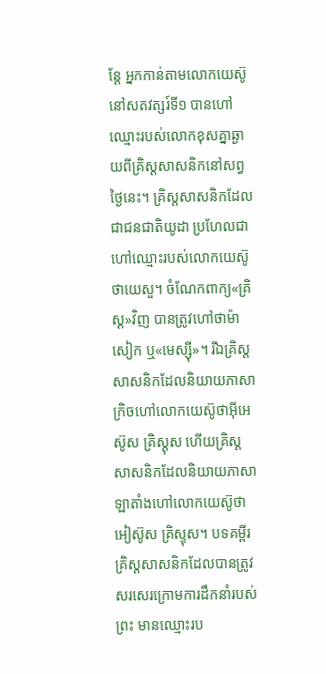ន្តែ អ្នកកាន់តាមលោកយេស៊ូនៅសតវត្សរ៍ទី១ បានហៅឈ្មោះរបស់លោកខុសគ្នាឆ្ងាយពីគ្រិស្តសាសនិកនៅសព្វថ្ងៃនេះ។ គ្រិស្តសាសនិកដែលជាជនជាតិយូដា ប្រហែលជាហៅឈ្មោះរបស់លោកយេស៊ូថាយេសួ។ ចំណែកពាក្យ«គ្រិស្ត»វិញ បានត្រូវហៅថាម៉ាសៀក ឬ«មេស្ស៊ី»។ រីឯគ្រិស្តសាសនិកដែលនិយាយភាសាក្រិចហៅលោកយេស៊ូថាអ៊ីអេស៊ូស គ្រិស្តុស ហើយគ្រិស្តសាសនិកដែលនិយាយភាសាឡាតាំងហៅលោកយេស៊ូថាអៀស៊ូស គ្រិស្ទុស។ បទគម្ពីរគ្រិស្តសាសនិកដែលបានត្រូវសរសេរក្រោមការដឹកនាំរបស់ព្រះ មានឈ្មោះរប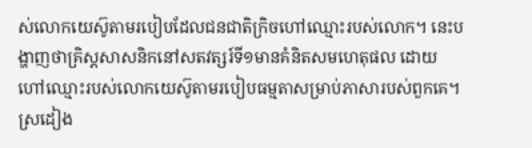ស់លោកយេស៊ូតាមរបៀបដែលជនជាតិក្រិចហៅឈ្មោះរបស់លោក។ នេះបង្ហាញថាគ្រិស្តសាសនិកនៅសតវត្សរ៍ទី១មានគំនិតសមហេតុផល ដោយហៅឈ្មោះរបស់លោកយេស៊ូតាមរបៀបធម្មតាសម្រាប់ភាសារបស់ពួកគេ។ ស្រដៀង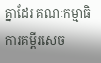គ្នាដែរ គណៈកម្មាធិការគម្ពីរសេច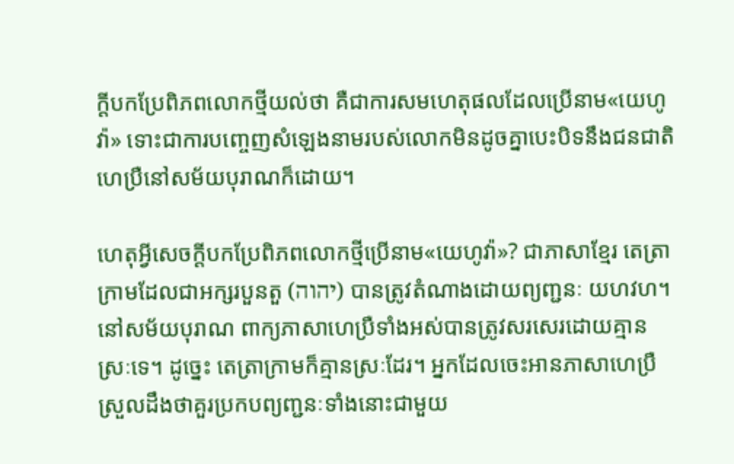ក្ដីបកប្រែពិភពលោកថ្មីយល់ថា គឺជាការសមហេតុផលដែលប្រើនាម«យេហូវ៉ា» ទោះជាការបញ្ចេញសំឡេងនាមរបស់លោកមិនដូចគ្នាបេះបិទនឹងជនជាតិហេប្រឺនៅសម័យបុរាណក៏ដោយ។

ហេតុអ្វីសេចក្ដីបកប្រែពិភពលោកថ្មីប្រើនាម«យេហូវ៉ា»? ជាភាសាខ្មែរ តេត្រាក្រាមដែលជាអក្សរបួនតួ (יהוה) បានត្រូវតំណាងដោយព្យញ្ជនៈ យហវហ។ នៅសម័យបុរាណ ពាក្យភាសាហេប្រឺទាំងអស់បានត្រូវសរសេរដោយគ្មានស្រៈទេ។ ដូច្នេះ តេត្រាក្រាមក៏គ្មានស្រៈដែរ។ អ្នកដែលចេះអានភាសាហេប្រឺស្រួលដឹងថាគួរប្រកបព្យញ្ជនៈទាំងនោះជាមួយ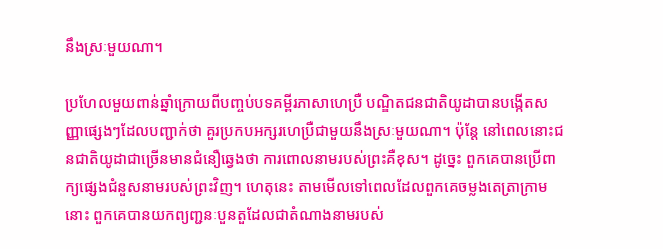នឹងស្រៈមួយណា។

ប្រហែលមួយពាន់ឆ្នាំក្រោយពីបញ្ចប់បទគម្ពីរភាសាហេប្រឺ បណ្ឌិតជនជាតិយូដាបានបង្កើតសញ្ញាផ្សេងៗដែលបញ្ជាក់ថា គួរប្រកបអក្សរហេប្រឺជាមួយនឹងស្រៈមួយណា។ ប៉ុន្តែ នៅពេលនោះជនជាតិយូដាជាច្រើនមានជំនឿឆ្វេងថា ការពោលនាមរបស់ព្រះគឺខុស។ ដូច្នេះ ពួកគេបានប្រើពាក្យផ្សេងជំនួសនាមរបស់ព្រះវិញ។ ហេតុនេះ តាមមើលទៅពេលដែលពួកគេចម្លងតេត្រាក្រាមនោះ ពួកគេបានយកព្យញ្ជនៈបួនតួដែលជាតំណាងនាមរបស់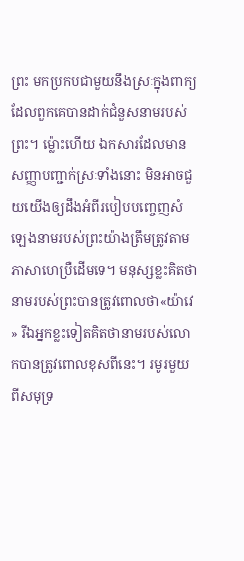ព្រះ មកប្រកបជាមួយនឹងស្រៈក្នុងពាក្យដែលពួកគេបានដាក់ជំនួសនាមរបស់ព្រះ។ ម្ល៉ោះហើយ ឯកសារដែលមានសញ្ញាបញ្ជាក់ស្រៈទាំងនោះ មិនអាចជួយយើងឲ្យដឹងអំពីរបៀបបញ្ចេញសំឡេងនាមរបស់ព្រះយ៉ាងត្រឹមត្រូវតាមភាសាហេប្រឺដើមទេ។ មនុស្សខ្លះគិតថា នាមរបស់ព្រះបានត្រូវពោលថា«យ៉ាវេ» រីឯអ្នកខ្លះទៀតគិតថានាមរបស់លោកបានត្រូវពោលខុសពីនេះ។ រមូរមួយពីសមុទ្រ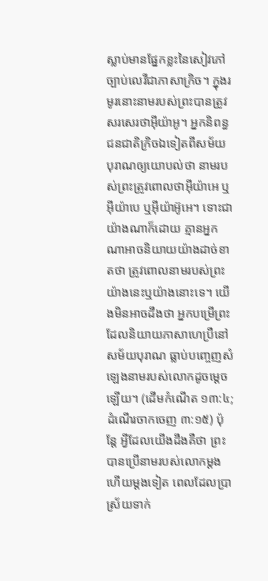ស្លាប់មានផ្នែកខ្លះនៃសៀវភៅច្បាប់លេវីជាភាសាក្រិច។ ក្នុងរមូរនោះនាមរបស់ព្រះបានត្រូវសរសេរថាអ៊ីយ៉ាអូ។ អ្នកនិពន្ធជនជាតិក្រិចឯទៀតពីសម័យបុរាណឲ្យយោបល់ថា នាមរបស់ព្រះត្រូវពោលថាអ៊ីយ៉ាអេ ឬអ៊ីយ៉ាបេ ឬអ៊ីយ៉ាអ៊ូអេ។ ទោះជាយ៉ាងណាក៏ដោយ គ្មានអ្នកណាអាចនិយាយយ៉ាងដាច់ខាតថា ត្រូវពោលនាមរបស់ព្រះយ៉ាងនេះឬយ៉ាងនោះទេ។ យើងមិនអាចដឹងថា អ្នកបម្រើព្រះដែលនិយាយភាសាហេប្រឺនៅសម័យបុរាណ ធ្លាប់បញ្ចេញសំឡេងនាមរបស់លោកដូចម្ដេចឡើយ។ (ដើមកំណើត ១៣:៤; ដំណើរចាកចេញ ៣:១៥) ប៉ុន្តែ អ្វីដែលយើងដឹងគឺថា ព្រះបានប្រើនាមរបស់លោកម្ដងហើយម្ដងទៀត ពេលដែលប្រាស្រ័យទាក់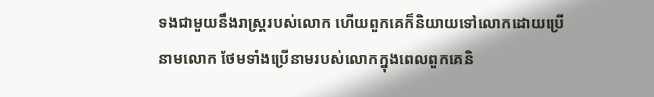ទងជាមួយនឹងរាស្ត្ររបស់លោក ហើយពួកគេក៏និយាយទៅលោកដោយប្រើនាមលោក ថែមទាំងប្រើនាមរបស់លោកក្នុងពេលពួកគេនិ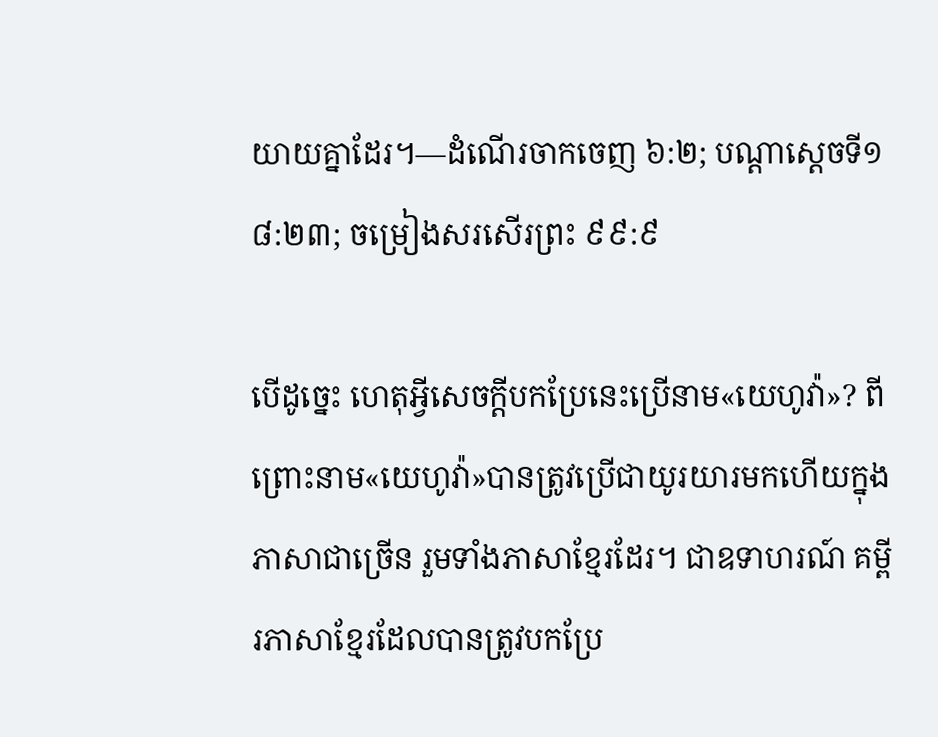យាយគ្នាដែរ។—ដំណើរចាកចេញ ៦:២; បណ្ដាស្ដេចទី១ ៨:២៣; ចម្រៀងសរសើរព្រះ ៩៩:៩

បើដូច្នេះ ហេតុអ្វីសេចក្ដីបកប្រែនេះប្រើនាម«យេហូវ៉ា»? ពីព្រោះនាម«យេហូវ៉ា»បានត្រូវប្រើជាយូរយារមកហើយក្នុងភាសាជាច្រើន រួមទាំងភាសាខ្មែរដែរ។ ជាឧទាហរណ៍ គម្ពីរភាសាខ្មែរដែលបានត្រូវបកប្រែ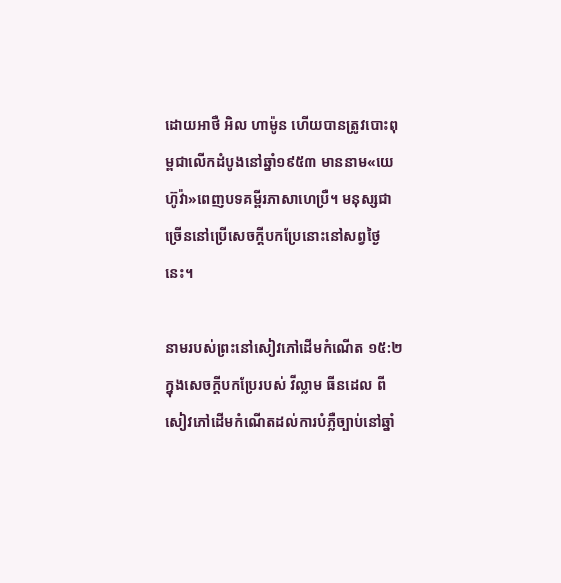ដោយអាថឺ អិល ហាម៉ូន ហើយបានត្រូវបោះពុម្ពជាលើកដំបូងនៅឆ្នាំ១៩៥៣ មាននាម«យេហ៊ូវ៉ា»ពេញបទគម្ពីរភាសាហេប្រឺ។ មនុស្សជាច្រើននៅប្រើសេចក្ដីបកប្រែនោះនៅសព្វថ្ងៃនេះ។

នាមរបស់ព្រះនៅសៀវភៅដើមកំណើត ១៥:២ ក្នុងសេចក្ដីបកប្រែរបស់ វីល្លាម ធីនដេល ពីសៀវភៅដើមកំណើតដល់ការបំភ្លឺច្បាប់នៅឆ្នាំ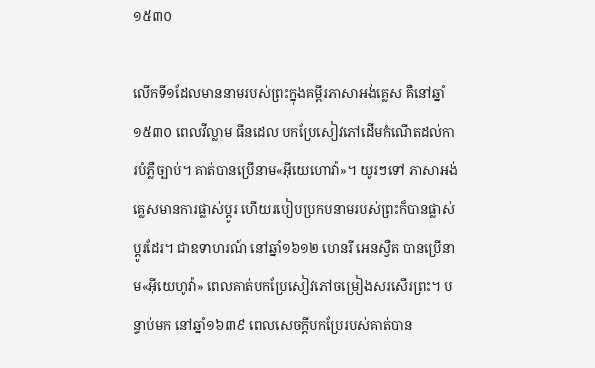១៥៣០

លើកទី១ដែលមាននាមរបស់ព្រះក្នុងគម្ពីរភាសាអង់គ្លេស គឺនៅឆ្នាំ១៥៣០ ពេលវីល្លាម ធីនដេល បកប្រែសៀវភៅដើមកំណើតដល់ការបំភ្លឺច្បាប់។ គាត់បានប្រើនាម«អ៊ីយេហោវ៉ា»។ យូរៗទៅ ភាសាអង់គ្លេសមានការផ្លាស់ប្ដូរ ហើយរបៀបប្រកបនាមរបស់ព្រះក៏បានផ្លាស់ប្ដូរដែរ។ ជាឧទាហរណ៍ នៅឆ្នាំ១៦១២ ហេនរី អេនស្វឺត បានប្រើនាម«អ៊ីយេហូវ៉ា» ពេលគាត់បកប្រែសៀវភៅចម្រៀងសរសើរព្រះ។ បន្ទាប់មក នៅឆ្នាំ១៦៣៩ ពេលសេចក្ដីបកប្រែរបស់គាត់បាន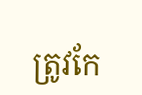ត្រូវកែ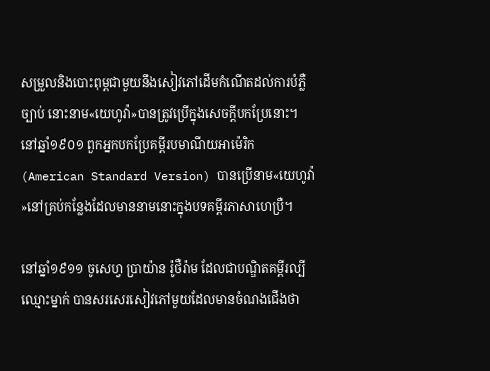សម្រួលនិងបោះពុម្ពជាមួយនឹងសៀវភៅដើមកំណើតដល់ការបំភ្លឺច្បាប់ នោះនាម«យេហូវ៉ា»បានត្រូវប្រើក្នុងសេចក្ដីបកប្រែនោះ។ នៅឆ្នាំ១៩០១ ពួកអ្នកបកប្រែគម្ពីរបមាណីយអាម៉េរិក (American Standard Version) បានប្រើនាម«យេហូវ៉ា»នៅគ្រប់កន្លែងដែលមាននាមនោះក្នុងបទគម្ពីរភាសាហេប្រឺ។

នៅឆ្នាំ១៩១១ ចូសេហ្វ ប្រាយ៉ាន រ៉ូថឺរ៉ាម ដែលជាបណ្ឌិតគម្ពីរល្បីឈ្មោះម្នាក់ បានសរសេរសៀវភៅមួយដែលមានចំណងជើងថា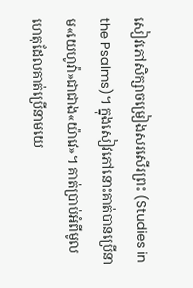សៀវភៅសិក្សាចម្រៀងសរសើរព្រះ (Studies in the Psalms)។ ក្នុងសៀវភៅនោះគាត់បានប្រើនាម«យេហូវ៉ា»ជាជាង«យ៉ាវេ»។ គាត់ប្រាប់អំពីមូលហេតុដែលគាត់ប្រើនាមយេ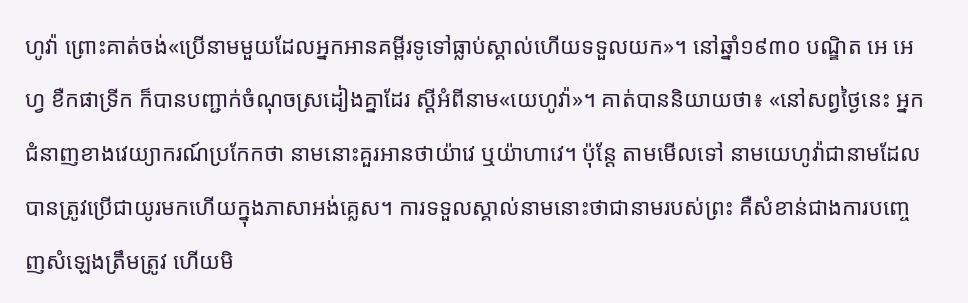ហូវ៉ា ព្រោះគាត់ចង់«ប្រើនាមមួយដែលអ្នកអានគម្ពីរទូទៅធ្លាប់ស្គាល់ហើយទទួលយក»។ នៅឆ្នាំ១៩៣០ បណ្ឌិត អេ អេហ្វ ខឺកផាទ្រីក ក៏បានបញ្ជាក់ចំណុចស្រដៀងគ្នាដែរ ស្ដីអំពីនាម«យេហូវ៉ា»។ គាត់បាននិយាយថា៖ «នៅសព្វថ្ងៃនេះ អ្នកជំនាញខាងវេយ្យាករណ៍ប្រកែកថា នាមនោះគួរអានថាយ៉ាវេ ឬយ៉ាហាវេ។ ប៉ុន្តែ តាមមើលទៅ នាមយេហូវ៉ាជានាមដែលបានត្រូវប្រើជាយូរមកហើយក្នុងភាសាអង់គ្លេស។ ការទទួលស្គាល់នាមនោះថាជានាមរបស់ព្រះ គឺសំខាន់ជាងការបញ្ចេញសំឡេងត្រឹមត្រូវ ហើយមិ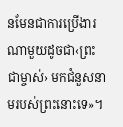នមែនជាការប្រើងារណាមួយដូចជា‹ព្រះជាម្ចាស់› មកជំនួសនាមរបស់ព្រះនោះទេ»។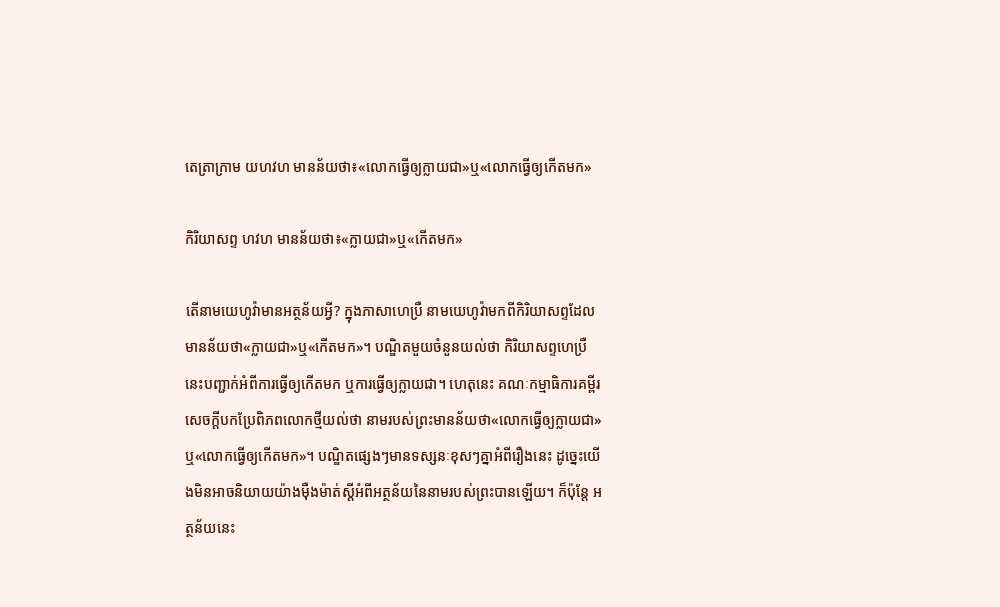តេត្រាក្រាម យហវហ មានន័យថា៖«លោកធ្វើឲ្យក្លាយជា»ឬ«លោកធ្វើឲ្យកើតមក»

កិរិយាសព្ទ ហវហ មានន័យថា៖«ក្លាយជា»ឬ«កើតមក»

តើនាមយេហូវ៉ាមានអត្ថន័យអ្វី? ក្នុងភាសាហេប្រឺ នាមយេហូវ៉ាមកពីកិរិយាសព្ទដែលមានន័យថា«ក្លាយជា»ឬ«កើតមក»។ បណ្ឌិតមួយចំនួនយល់ថា កិរិយាសព្ទហេប្រឺនេះបញ្ជាក់អំពីការធ្វើឲ្យកើតមក ឬការធ្វើឲ្យក្លាយជា។ ហេតុនេះ គណៈកម្មាធិការគម្ពីរសេចក្ដីបកប្រែពិភពលោកថ្មីយល់ថា នាមរបស់ព្រះមានន័យថា«លោកធ្វើឲ្យក្លាយជា»ឬ«លោកធ្វើឲ្យកើតមក»។ បណ្ឌិតផ្សេងៗមានទស្សនៈខុសៗគ្នាអំពីរឿងនេះ ដូច្នេះយើងមិនអាចនិយាយយ៉ាងម៉ឺងម៉ាត់ស្ដីអំពីអត្ថន័យនៃនាមរបស់ព្រះបានឡើយ។ ក៏ប៉ុន្តែ អត្ថន័យនេះ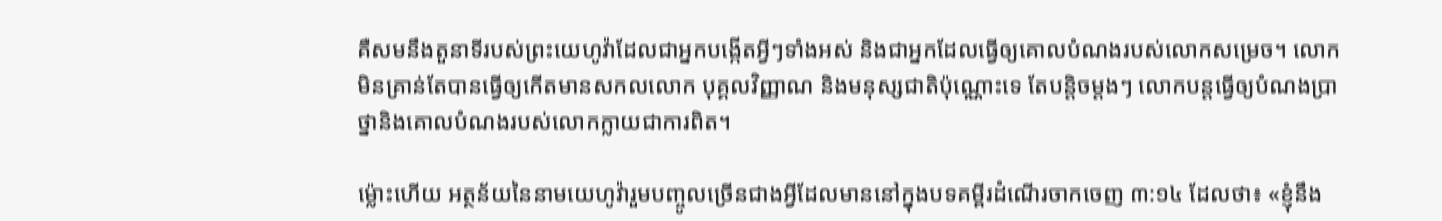គឺសមនឹងតួនាទីរបស់ព្រះយេហូវ៉ាដែលជាអ្នកបង្កើតអ្វីៗទាំងអស់ និងជាអ្នកដែលធ្វើឲ្យគោលបំណងរបស់លោកសម្រេច។ លោកមិនគ្រាន់តែបានធ្វើឲ្យកើតមានសកលលោក បុគ្គលវិញ្ញាណ និងមនុស្សជាតិប៉ុណ្ណោះទេ តែបន្តិចម្ដងៗ លោកបន្តធ្វើឲ្យបំណងប្រាថ្នានិងគោលបំណងរបស់លោកក្លាយជាការពិត។

ម្ល៉ោះហើយ អត្ថន័យនៃនាមយេហូវ៉ារួមបញ្ចូលច្រើនជាងអ្វីដែលមាននៅក្នុងបទគម្ពីរដំណើរចាកចេញ ៣:១៤ ដែលថា៖ «ខ្ញុំនឹង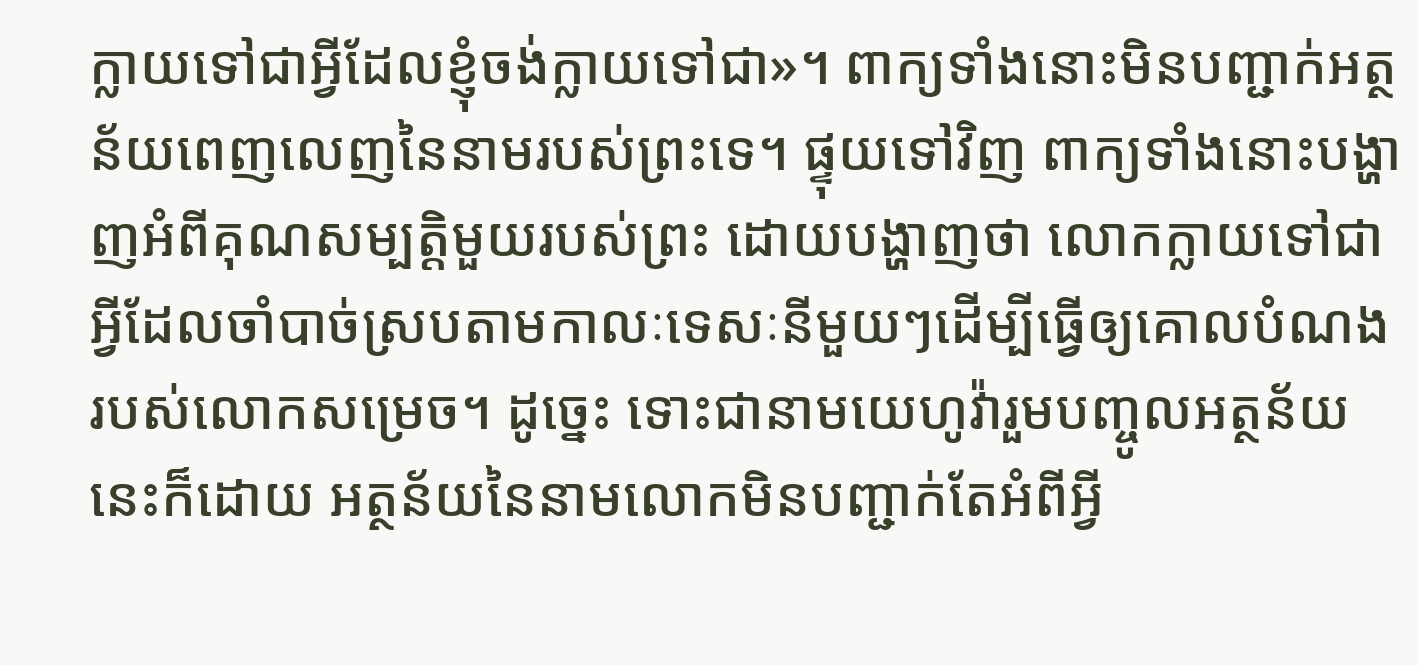ក្លាយទៅជាអ្វីដែលខ្ញុំចង់ក្លាយទៅជា»។ ពាក្យទាំងនោះមិនបញ្ជាក់អត្ថន័យពេញលេញនៃនាមរបស់ព្រះទេ។ ផ្ទុយទៅវិញ ពាក្យទាំងនោះបង្ហាញអំពីគុណសម្បត្តិមួយរបស់ព្រះ ដោយបង្ហាញថា លោកក្លាយទៅជាអ្វីដែលចាំបាច់ស្របតាមកាលៈទេសៈនីមួយៗដើម្បីធ្វើឲ្យគោលបំណងរបស់លោកសម្រេច។ ដូច្នេះ ទោះជានាមយេហូវ៉ារួមបញ្ចូលអត្ថន័យនេះក៏ដោយ អត្ថន័យនៃនាមលោកមិនបញ្ជាក់តែអំពីអ្វី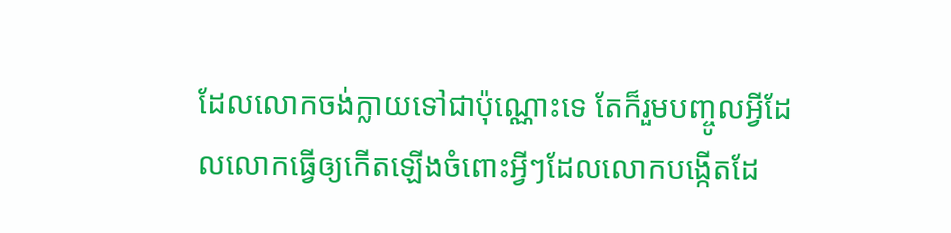ដែលលោកចង់ក្លាយទៅជាប៉ុណ្ណោះទេ តែក៏រួមបញ្ចូលអ្វីដែលលោកធ្វើឲ្យកើតឡើងចំពោះអ្វីៗដែលលោកបង្កើតដែ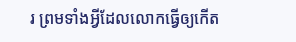រ ព្រមទាំងអ្វីដែលលោកធ្វើឲ្យកើត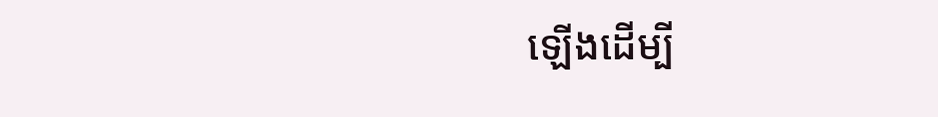ឡើងដើម្បី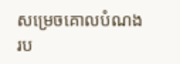សម្រេចគោលបំណងរប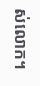ស់លោក។